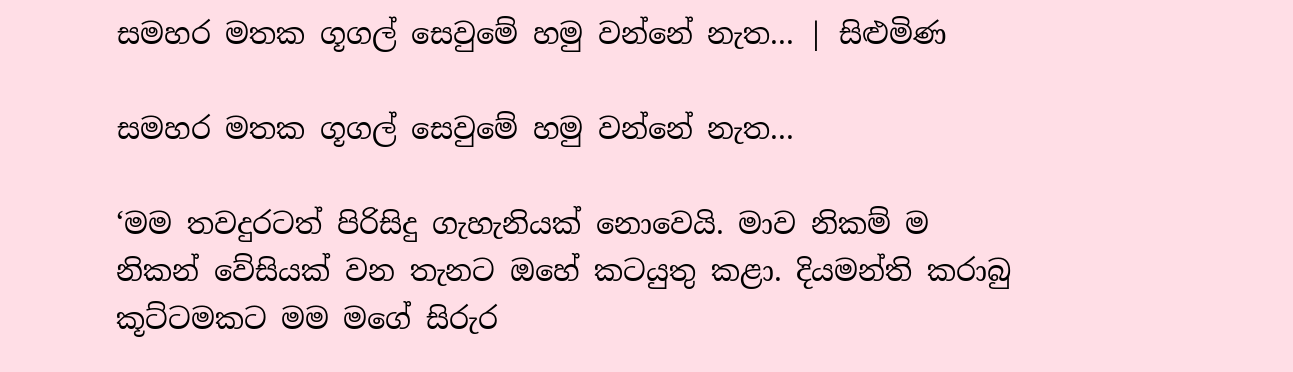සමහර මතක ගූගල් සෙවුමේ හමු වන්නේ නැත... | සිළුමිණ

සමහර මතක ගූගල් සෙවුමේ හමු වන්නේ නැත...

‘මම තවදුරටත් පිරිසිදු ගැහැනියක් නොවෙයි. මාව නිකම් ම නිකන් වේසියක් වන තැනට ඔහේ කටයුතු කළා. දියමන්ති කරාබු කූට්ටමකට මම මගේ සිරුර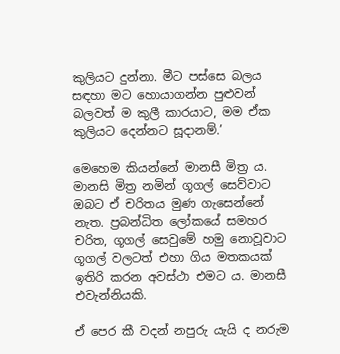කුලියට දුන්නා. මීට පස්සෙ බලය සඳහා මට හොයාගන්න පුළුවන් බලවත් ම කුලී කාරයාට, මම ඒක කුලියට දෙන්නට සූදානම්.’

මෙහෙම කියන්නේ මානසී මිත්‍ර ය. මානසි මිත්‍ර නමින් ගූගල් සෙව්වාට ඔබට ඒ චරිතය මුණ ගැසෙන්නේ නැත. ප්‍රබන්ධිත ලෝකයේ සමහර චරිත, ගූගල් සෙවුමේ හමු නොවූවාට ගූගල් වලටත් එහා ගිය මතකයක් ඉතිරි කරන අවස්ථා එමට ය. මානසී එවැන්නියකි.

ඒ පෙර කී වදන් නපුරු යැයි ද නරුම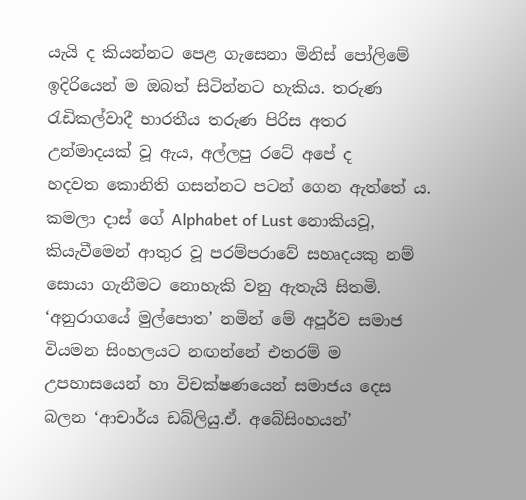යැයි ද කියන්නට පෙළ ගැසෙනා මිනිස් පෝලිමේ ඉදිරියෙන් ම ඔබත් සිටින්නට හැකිය. තරුණ රැඩිකල්වාදී භාරතීය තරුණ පිරිස අතර උන්මාදයක් වූ ඇය, අල්ලපු රටේ අපේ ද හදවත ‍කොනිති ගසන්නට පටන් ගෙන ඇත්තේ ය. කමලා දාස් ගේ Alphabet of Lust නොකියවූ, කියැවීමෙන් ආතුර වූ පරම්පරාවේ සහෘදයකු නම් සොයා ගැනීමට නොහැකි වනු ඇතැයි සිතමි. ‘අනුරාගයේ මුල්පොත’ නමින් මේ අපූර්ව සමාජ වියමන සිංහලයට නඟන්නේ එතරම් ම උපහාසයෙන් හා විචක්ෂණයෙන් සමාජය දෙස බලන ‘ආචාර්ය ඩබ්ලියු.ඒ. අබේසිංහයන්’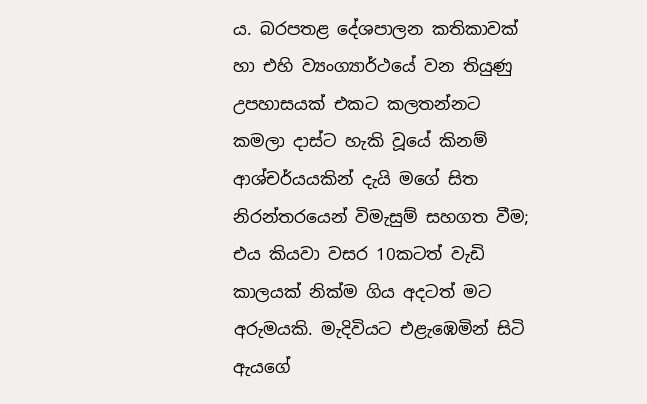ය. බරපතළ දේශපාලන කතිකාවක් හා එහි ව්‍යංග්‍යාර්ථයේ වන තියුණු උපහාසයක් එකට කලතන්නට කමලා දාස්ට හැකි වූයේ කිනම් ආශ්චර්යයකින් දැයි මගේ සිත නිරන්තරයෙන් විමැසුම් සහගත වීම; එය කියවා වසර 10කටත් වැඩි කාලයක් නික්ම ගිය අදටත් මට අරුමයකි. මැදිවියට එළැඹෙමින් සිටි ඇයගේ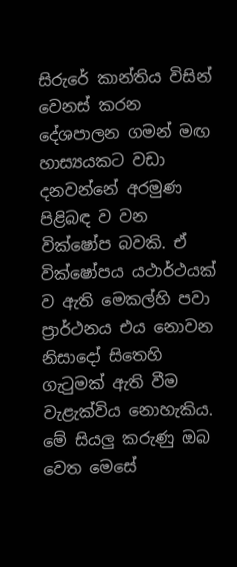සිරුරේ කාන්තිය විසින් වෙනස් කරන දේශපාලන ගමන් මඟ හාස්‍යයකට වඩා දනවන්නේ අරමුණ පිළිබඳ ව වන වික්ෂෝප බවකි. ඒ වික්ෂෝපය යථාර්ථයක් ව ඇති මෙකල්හි පවා ප්‍රාර්ථනය එය නොවන නිසාදෝ සිතෙහි ගැටුමක් ඇති වීම වැළැක්විය නොහැකිය. මේ සියලු කරුණු ඔබ වෙත මෙසේ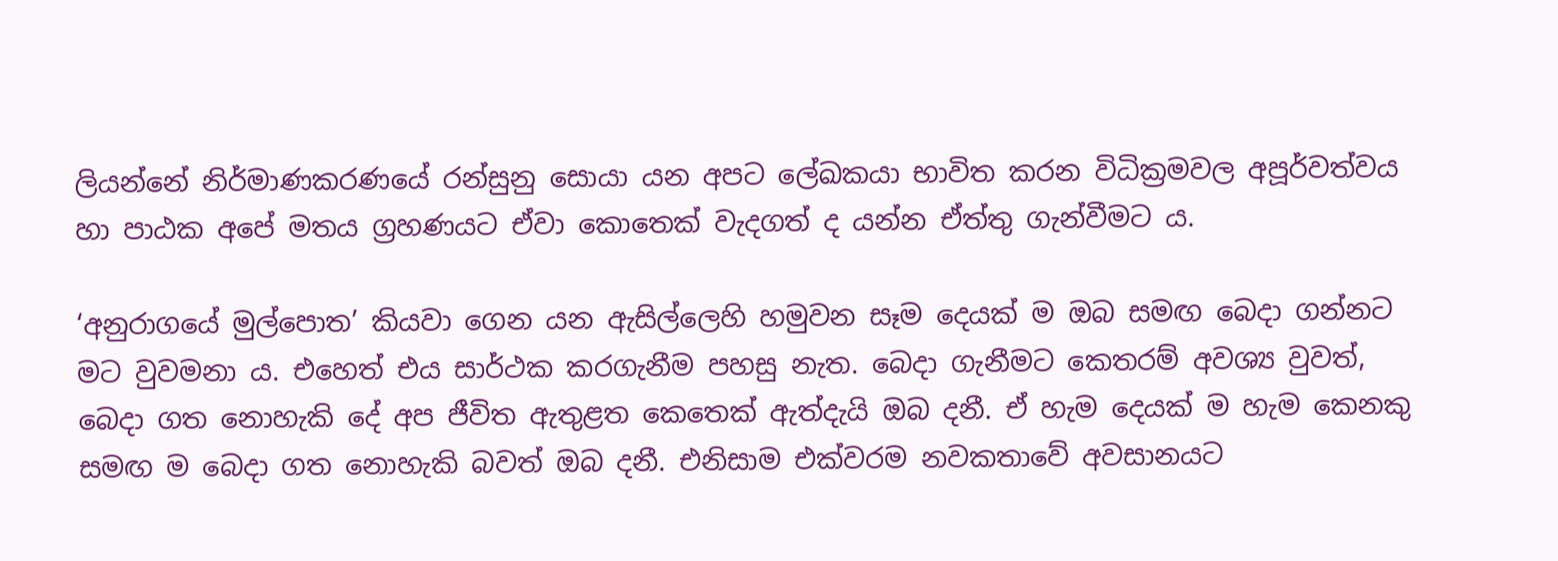ලියන්නේ නිර්මාණකරණයේ රන්සුනු සොයා යන අපට ලේඛකයා භාවිත කරන විධික්‍රමවල අපූර්වත්වය හා පාඨක අපේ මතය ග්‍රහණයට ඒවා කොතෙක් වැදගත් ද යන්න ඒත්තු ගැන්වීමට ය.

‘අනුරාගයේ මුල්පොත’ කියවා ගෙන යන ඇසිල්ලෙහි හමුවන සෑම දෙයක් ම ඔබ සමඟ බෙදා ගන්නට මට වුවමනා ය. එහෙත් එය සාර්ථක කරගැනීම පහසු නැත. බෙදා ගැනීමට කෙතරම් අවශ්‍ය වුවත්, බෙදා ගත නොහැකි දේ අප ජීවිත ඇතුළත කෙතෙක් ඇත්දැයි ඔබ දනී. ඒ හැම දෙයක් ම හැම කෙනකු සමඟ ම බෙදා ගත නොහැකි බවත් ඔබ දනී. එනිසාම එක්වරම නවකතාවේ අවසානයට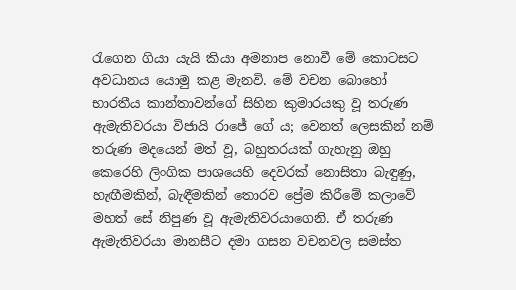රැගෙන ගියා යැයි කියා අමනාප නොවී මේ කොටසට අවධානය යොමු කළ මැනවි. මේ වචන බොහෝ භාරතීය කාන්තාවන්ගේ සිහින කුමාරයකු වූ තරුණ ඇමැතිවරයා විජායි රාජේ ගේ ය; වෙනත් ලෙසකින් නම් තරුණ මදයෙන් මත් වූ, බහුතරයක් ගැහැනු ඔහු කෙරෙහි ලිංගික පාශයෙහි දෙවරක් නොසිතා බැඳුණු, හැඟීමකින්, බැඳීමකින් තොරව ප්‍රේම කිරීමේ කලාවේ මහත් සේ නිපුණ වූ ඇමැතිවරයාගෙනි. ඒ තරුණ ඇමැතිවරයා මානසීට දමා ගසන වචනවල සමස්ත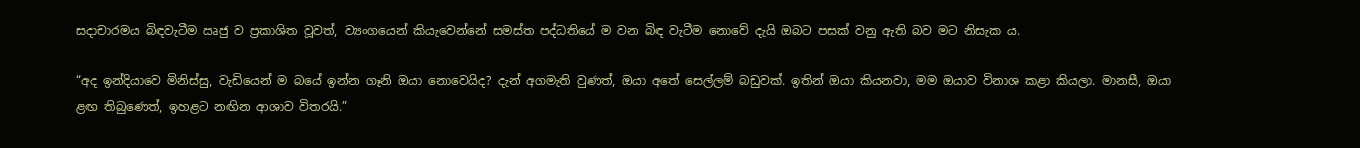සදාචාරමය බිඳවැටීම ඍජු ව ප්‍රකාශිත වූවත්, ව්‍යංගයෙන් කියැවෙන්නේ සමස්ත පද්ධතියේ ම වන බිඳ වැටීම නොවේ දැයි ඔබට පසක් වනු ඇති බව මට නිසැක ය.

“අද ඉන්දියාවෙ මිනිස්සු, වැඩියෙන් ම බයේ ඉන්න ගෑනි ඔයා නොවෙයිද? දැන් අගමැති වුණත්, ඔයා අතේ සෙල්ලම් බඩුවක්. ඉතින් ඔයා කියනවා, මම ඔයාව විනාශ කළා කියලා. මානසී, ඔයා ළඟ තිබුණෙත්, ඉහළට නඟින ආශාව විතරයි.”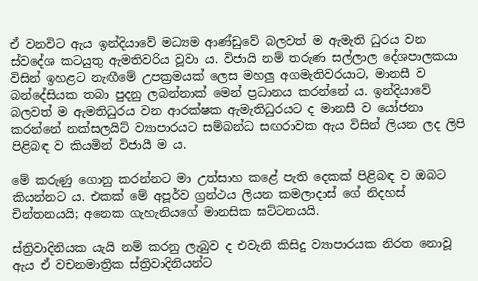ඒ වනවිට ඇය ඉන්දියාවේ මධ්‍යම ආණ්ඩුවේ බලවත් ම ඇමැති ධුරය වන ස්වදේශ කටයුතු ඇමතිවරිය වූවා ය. විජායි නම් තරුණ සල්ලාල දේශපාලකයා විසින් ඉහළට නැඟීමේ උපක්‍රමයක් ලෙස මහලු අගමැතිවරයාට, මානසී ව බන්දේසියක තබා පුදනු ලබන්නාක් මෙන් ප්‍රධානය කරන්නේ ය. ඉන්දියාවේ බලවත් ම ඇමතිධුරය වන ආරක්ෂක ඇමැතිධුරයට ද මානසී ව ‍‍‍යෝජනා කරන්නේ නක්සලයිට් ව්‍යාපාරයට සම්බන්ධ සඟරාවක ඇය විසින් ලියන ලද ලිපි පිළිබඳ ව කියමින් විජායී ම ය.

මේ කරුණු ගොනු කරන්නට මා උත්සාහ කළේ පැති දෙකක් පිළිබඳ ව ඔබට කියන්නට ය. එකක් මේ අපූර්ව ග්‍රන්ථය ලියන කමලාදාස් ගේ නිදහස් චින්තනයයි; අනෙක ගැහැනියගේ මානසික ඝට්ටනයයි.

ස්ත්‍රිවාදිනියක යැයි නම් කරනු ලැබුව ද එවැනි කිසිදු ව්‍යාපාරයක නිරත ‍නොවූ ඇය ඒ වචනමාත්‍රික ස්ත්‍රිවාදිනියන්ට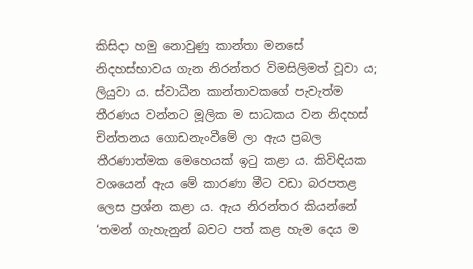කිසිදා හමු නොවුණු කාන්තා මනසේ නිදහස්භාවය ගැන නිරන්තර විමසිලිමත් වූවා ය; ලියුවා ය. ස්වාධීන කාන්තාවකගේ පැවැත්ම තීරණය වන්නට මූලික ම සාධකය වන නිදහස් චින්තනය ගොඩනැංවීමේ ලා ඇය ප්‍රබල තීරණාත්මක මෙහෙයක් ඉටු කළා ය. කිවිඳියක වශයෙන් ඇය මේ කාරණා මීට වඩා බරපතළ ලෙස ප්‍රශ්න කළා ය. ඇය නිරන්තර කියන්නේ ‘තමන් ගැහැනුන් බවට පත් කළ හැම දෙය ම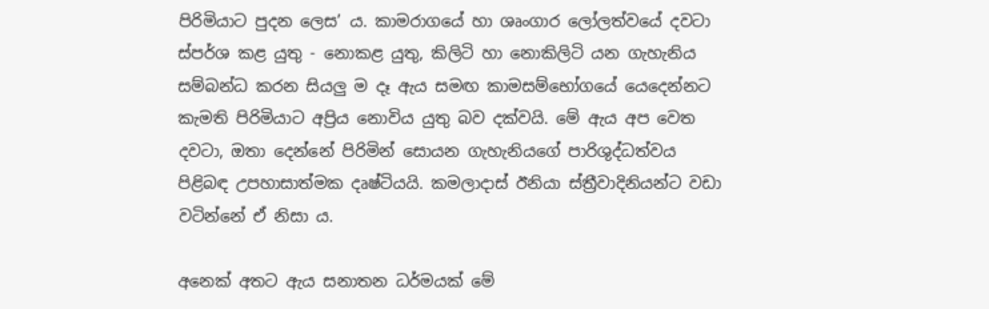පිරිමියාට පුදන ලෙස’ ය. කාමරාගයේ හා ශෘංගාර ලෝලත්වයේ දවටා ස්පර්ශ කළ යුතු - නොකළ යුතු, කිලිටි හා නොකිලිටි යන ගැහැනිය සම්බන්ධ කරන සියලු ම දෑ ඇය සමඟ කාමසම්භෝගයේ යෙදෙන්නට කැමති පිරිමියාට අප්‍රිය නොවිය යුතු බව දක්වයි. මේ ඇය අප වෙත දවටා, ඔතා දෙන්නේ පිරිමින් සොයන ගැහැනියගේ පාරිශුද්ධත්වය පිළිබඳ උපහාසාත්මක දෘෂ්ටියයි. කමලාදාස් ඊනියා ස්ත්‍රීවාදිනියන්ට වඩා වටින්නේ ඒ නිසා ය.

අනෙක් අතට ඇය සනාතන ධර්මයක් මේ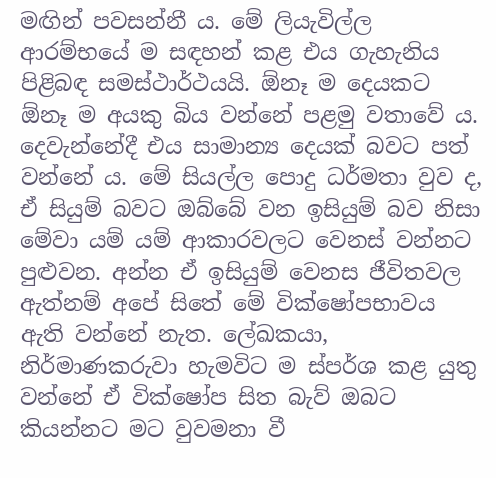මඟින් පවසන්නී ය. මේ ලියැවිල්ල ආරම්භයේ ම සඳහන් කළ එය ගැහැනිය පිළිබඳ සමස්ථාර්ථයයි. ඕනෑ ම දෙයකට ඕනෑ ම අයකු බිය වන්නේ පළමු වතාවේ ය. දෙවැන්නේදී එය සාමාන්‍ය දෙයක් බවට පත් වන්නේ ය. මේ සියල්ල පොදු ධර්මතා වුව ද, ඒ සියුම් බවට ඔබ්බේ වන ඉසියුම් බව නිසා මේවා යම් යම් ආකාරවලට වෙනස් වන්නට පුළුවන. අන්න ඒ ඉසියුම් වෙනස ජීවිතවල ඇත්නම් අපේ සිතේ මේ වික්ෂෝපභාවය ඇති වන්නේ නැත. ලේඛකයා, නිර්මාණකරුවා හැමවිට ම ස්පර්ශ කළ යුතු වන්නේ ඒ වික්ෂෝප සිත බැව් ඔබට කියන්නට මට වුවමනා වී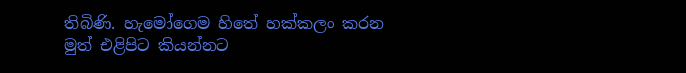තිබිණි. හැමෝගෙම හිතේ හක්කලං කරන මුත් එළිපිට කියන්නට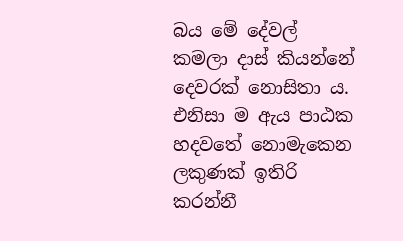බය මේ දේවල් කමලා දාස් කියන්නේ දෙවරක් නොසිතා ය. එනිසා ම ඇය පාඨක හදවතේ නොමැකෙන ලකුණක් ඉතිරි කරන්නී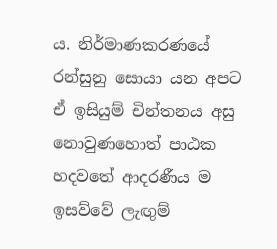ය. නිර්මාණකරණයේ රන්සුනු සොයා යන අපට ඒ ඉසියුම් චින්තනය අසු නොවුණහොත් පාඨක හදවතේ ආදරණීය ම ඉසව්වේ ලැඟුම්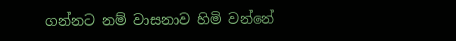ගන්නට නම් වාසනාව හිමි වන්නේ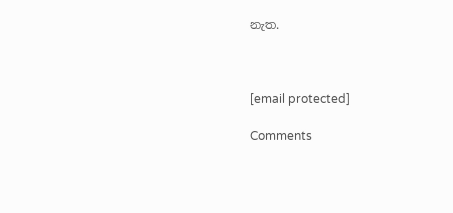නැත.



[email protected]

Comments